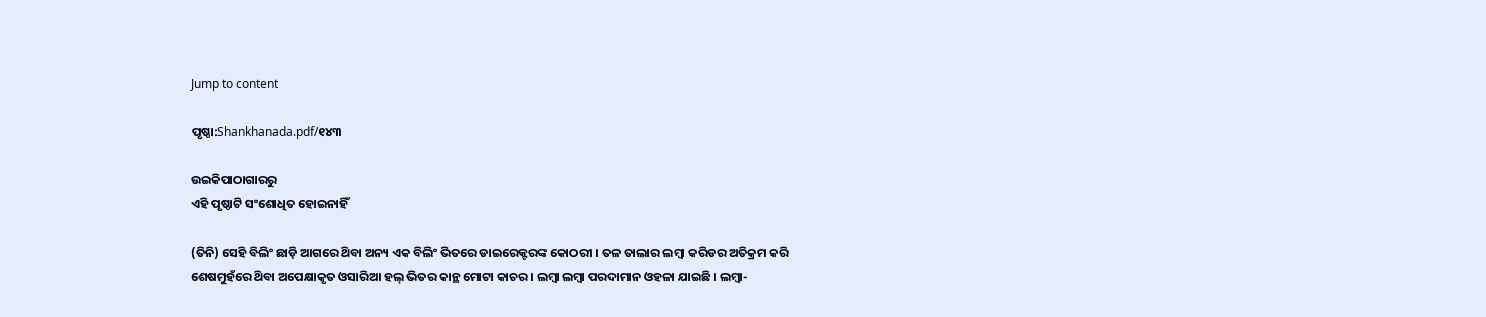Jump to content

ପୃଷ୍ଠା:Shankhanada.pdf/୧୪୩

ଉଇକିପାଠାଗାର‌ରୁ
ଏହି ପୃଷ୍ଠାଟି ସଂଶୋଧିତ ହୋଇନାହିଁ

(ତିନି) ସେହି ବିଲିଂ ଛାଡ଼ି ଆଗରେ ଥ‌ିବା ଅନ୍ୟ ଏକ ବିଲିଂ ଭିତରେ ଡାଇରେକ୍ଟରଙ୍କ କୋଠରୀ । ତଳ ତାଲାର ଲମ୍ବା କରିଡର ଅତିକ୍ରମ କରି ଶେଷମୁହଁରେ ଥ‌ିବା ଅପେକ୍ଷାକୃତ ଓସାରିଆ ହଲ୍ ଭିତର କାନ୍ଥ ମୋଟା କାଚର । ଲମ୍ବା ଲମ୍ବା ପରଦାମାନ ଓହଳା ଯାଇଛି । ଲମ୍ବା-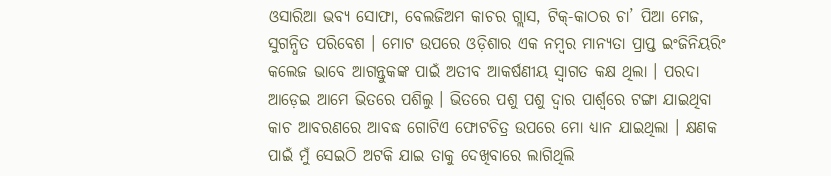ଓସାରିଆ ଭବ୍ୟ ସୋଫା, ବେଲଜିଅମ କାଚର ଗ୍ଲାସ, ଟିକ୍-କାଠର ଚା’ ପିଆ ମେଜ, ସୁଗନ୍ଧିତ ପରିବେଶ । ମୋଟ ଉପରେ ଓଡ଼ିଶାର ଏକ ନମ୍ବର ମାନ୍ୟତା ପ୍ରାପ୍ତ ଇଂଜିନିୟରିଂ କଲେଜ ଭାବେ ଆଗନ୍ତୁକଙ୍କ ପାଇଁ ଅତୀବ ଆକର୍ଷଣୀୟ ସ୍ବାଗତ କକ୍ଷ ଥିଲା । ପରଦା ଆଡ଼େଇ ଆମେ ଭିତରେ ପଶିଲୁ । ଭିତରେ ପଶୁ ପଶୁ ଦ୍ବାର ପାର୍ଶ୍ଵରେ ଟଙ୍ଗା ଯାଇଥିବା କାଚ ଆବରଣରେ ଆବଦ୍ଧ ଗୋଟିଏ ଫୋଟଚିତ୍ର ଉପରେ ମୋ ଧ୍ୟାନ ଯାଇଥିଲା । କ୍ଷଣକ ପାଇଁ ମୁଁ ସେଇଠି ଅଟକି ଯାଇ ତାକୁ ଦେଖିବାରେ ଲାଗିଥିଲି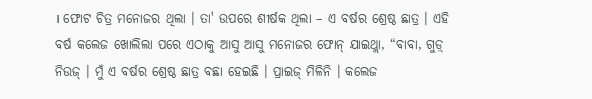। ଫୋଟ ଚିତ୍ର ମନୋଜର ଥିଲା । ତା' ଉପରେ ଶୀର୍ଷକ ଥିଲା – ଏ ବର୍ଷର ଶ୍ରେଷ୍ଠ ଛାତ୍ର । ଏହି ବର୍ଷ କଲେଜ ଖୋଲିଲା ପରେ ଏଠାକୁ ଆସୁ ଆସୁ ମନୋଜର ଫୋନ୍ ଯାଇଥ୍ଲା, “ବାବା, ଗୁଡ଼୍ ନିଉଜ୍ । ମୁଁ ଏ ବର୍ଷର ଶ୍ରେଷ୍ଠ ଛାତ୍ର ବଛା ହେଇଛି । ପ୍ରାଇଜ୍‌ ମିଳିନି । କଲେଜ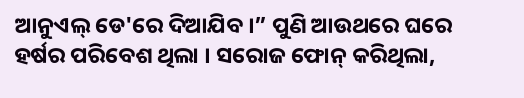ଆନୁଏଲ୍ ଡେ'ରେ ଦିଆଯିବ ।” ପୁଣି ଆଉଥରେ ଘରେ ହର୍ଷର ପରିବେଶ ଥିଲା । ସରୋଜ ଫୋନ୍ କରିଥିଲା,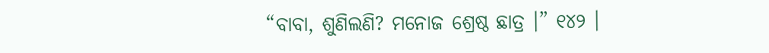“ବାବା, ଶୁଣିଲଣି? ମନୋଜ ଶ୍ରେଷ୍ଠ ଛାତ୍ର ।” ୧୪୨ ।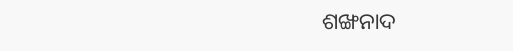ଶଙ୍ଖନାଦ